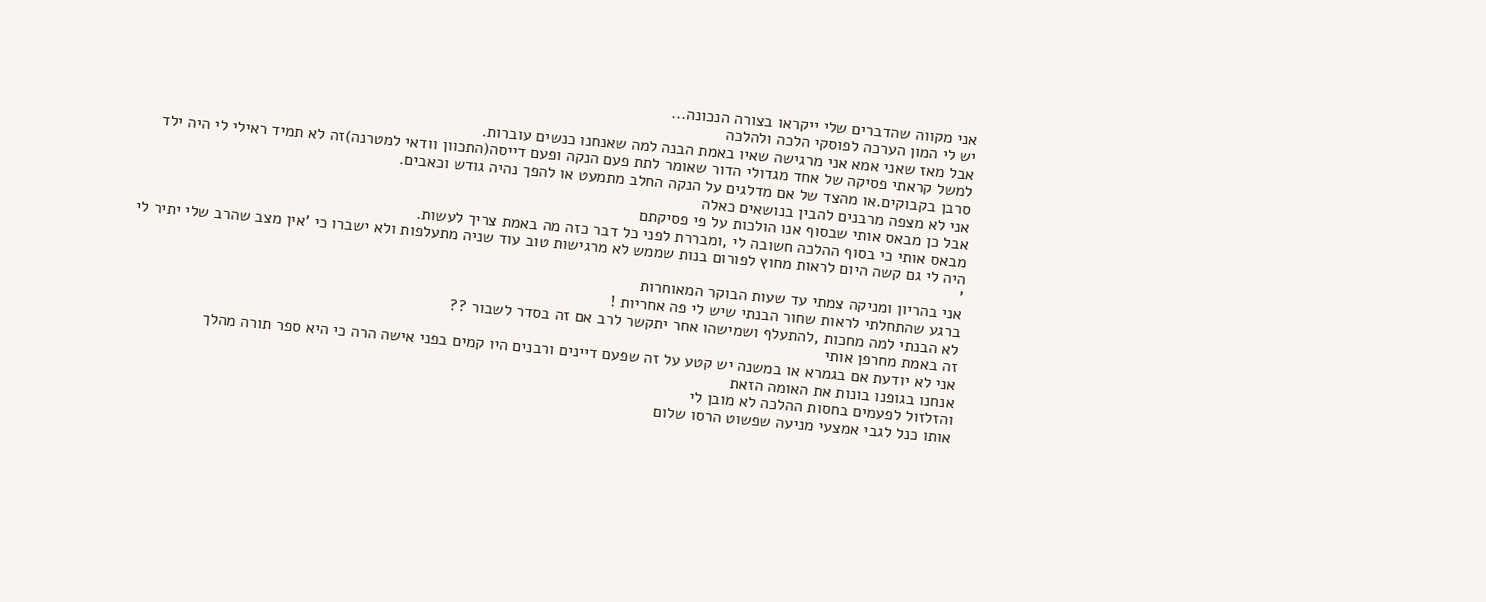אני מקווה שהדברים שלי ייקראו בצורה הנכונה...
יש לי המון הערכה לפוסקי הלכה ולהלכה
אבל מאז שאני אמא אני מרגישה שאיו באמת הבנה למה שאנחנו כנשים עוברות.
למשל קראתי פסיקה של אחד מגדולי הדור שאומר לתת פעם הנקה ופעם דייסה(התכוון וודאי למטרנה)זה לא תמיד ראילי לי היה ילד סרבן בקבוקים.או מהצד של אם מדלגים על הנקה החלב מתמעט או להפך נהיה גודש וכאבים.
אני לא מצפה מרבנים להבין בנושאים כאלה
אבל כן מבאס אותי שבסוף אנו הולכות על פי פסיקתם
מבאס אותי כי בסוף ההלכה חשובה לי ,ומבררת לפני כל דבר כזה מה באמת צריך לעשות.
היה לי גם קשה היום לראות מחוץ לפורום בנות שממש לא מרגישות טוב עוד שניה מתעלפות ולא ישברו כי 'אין מצב שהרב שלי יתיר לי '
אני בהריון ומניקה צמתי עד שעות הבוקר המאוחרות
ברגע שהתחלתי לראות שחור הבנתי שיש לי פה אחריות !
לא הבנתי למה מחכות ,להתעלף ושמישהו אחר יתקשר לרב אם זה בסדר לשבור ??
זה באמת מחרפן אותי
אני לא יודעת אם בגמרא או במשנה יש קטע על זה שפעם דיינים ורבנים היו קמים בפני אישה הרה כי היא ספר תורה מהלך
אנחנו בגופנו בונות את האומה הזאת
והזלזול לפעמים בחסות ההלכה לא מובן לי
אותו כנל לגבי אמצעי מניעה שפשוט הרסו שלום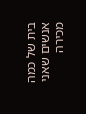בית של כמה אנשים שאני מכירה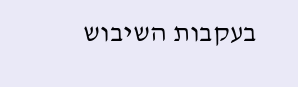בעקבות השיבוש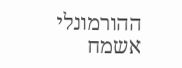ההורמונלי
אשמח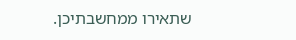שתאירו ממחשבתיכן.